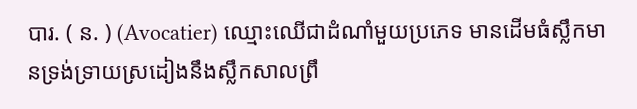បារ. ( ន. ) (Avocatier) ឈ្មោះឈើជាដំណាំមួយប្រភេទ មានដើមធំស្លឹកមានទ្រង់ទ្រាយស្រដៀងនឹងស្លឹកសាលព្រឹ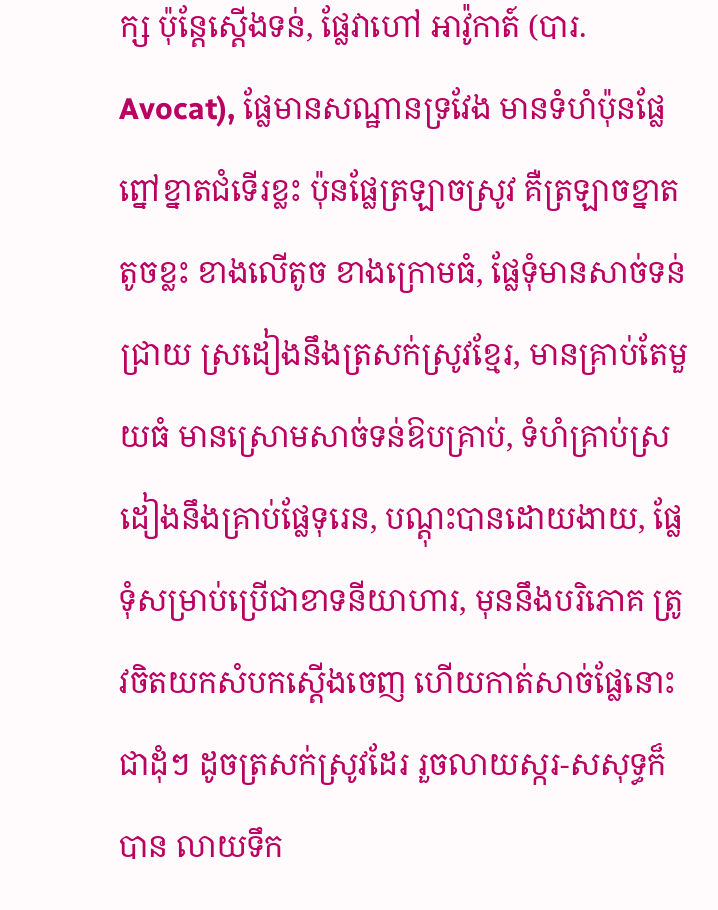ក្ស ប៉ុន្តែស្តើងទន់, ផ្លែវាហៅ អាវ៉ូកាត៍ (បារ. Avocat), ផ្លែមានសណ្ឋានទ្រវែង មានទំហំប៉ុនផ្លែព្នៅខ្នាតជំទើរខ្លះ ប៉ុនផ្លែត្រឡាចស្រូវ គឺត្រឡាចខ្នាតតូចខ្លះ ខាងលើតូច ខាងក្រោមធំ, ផ្លែទុំមានសាច់ទន់ជ្រាយ ស្រដៀងនឹងត្រសក់ស្រូវខ្មែរ, មានគ្រាប់តែមួយធំ មានស្រោមសាច់ទន់ឱបគ្រាប់, ទំហំគ្រាប់ស្រដៀងនឹងគ្រាប់ផ្លែទុរេន, បណ្តុះបានដោយងាយ, ផ្លែទុំសម្រាប់ប្រើជាខាទនីយាហារ, មុននឹងបរិភោគ ត្រូវចិតយកសំបកស្តើងចេញ ហើយកាត់សាច់ផ្លែនោះជាដុំៗ ដូចត្រសក់ស្រូវដែរ រួចលាយស្ករ-សសុទ្ធក៏បាន លាយទឹក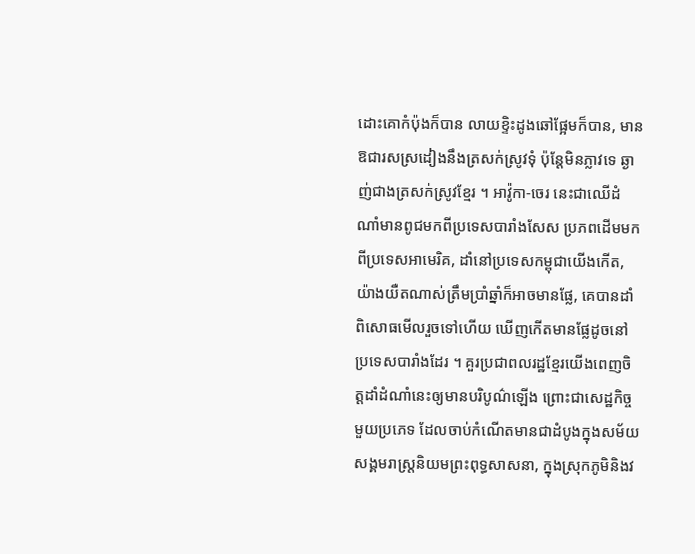ដោះគោកំប៉ុងក៏បាន លាយខ្ទិះដូងឆៅផ្អែមក៏បាន, មានឱជារសស្រដៀងនឹងត្រសក់ស្រូវទុំ ប៉ុន្តែមិនភ្លាវទេ ឆ្ងាញ់ជាងត្រសក់ស្រូវខ្មែរ ។ អាវ៉ូកា-ចេរ នេះជាឈើដំណាំមានពូជមកពីប្រទេសបារាំងសែស ប្រភពដើមមកពីប្រទេសអាមេរិគ, ដាំនៅប្រទេសកម្ពុជាយើងកើត, យ៉ាងយឺតណាស់ត្រឹមប្រាំឆ្នាំក៏អាចមានផ្លែ, គេបានដាំពិសោធមើលរួចទៅហើយ ឃើញកើតមានផ្លែដូចនៅប្រទេសបារាំងដែរ ។ គួរប្រជាពលរដ្ឋខ្មែរយើងពេញចិត្តដាំដំណាំនេះឲ្យមានបរិបូណ៌ឡើង ព្រោះជាសេដ្ឋកិច្ចមួយប្រភេទ ដែលចាប់កំណើតមានជាដំបូងក្នុងសម័យសង្គមរាស្រ្តនិយមព្រះពុទ្ធសាសនា, ក្នុងស្រុកភូមិនិងវ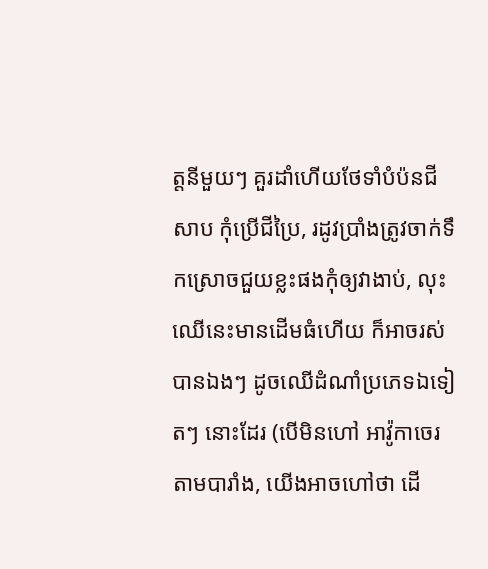ត្តនីមួយៗ គួរដាំហើយថែទាំបំប៉នជីសាប កុំប្រើជីប្រៃ, រដូវប្រាំងត្រូវចាក់ទឹកស្រោចជួយខ្លះផងកុំឲ្យវាងាប់, លុះឈើនេះមានដើមធំហើយ ក៏អាចរស់បានឯងៗ ដូចឈើដំណាំប្រភេទឯទៀតៗ នោះដែរ (បើមិនហៅ អាវ៉ូកាចេរ តាមបារាំង, យើងអាចហៅថា ដើ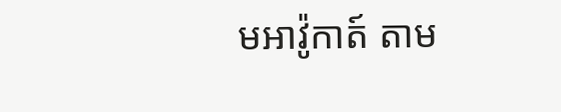មអាវ៉ូកាត៍ តាម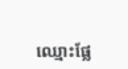ឈ្មោះផ្លែ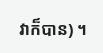វាក៏បាន) ។